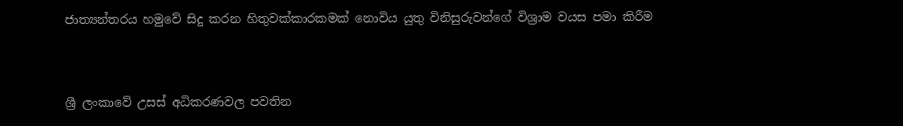ජාත්‍යන්තරය හමුවේ සිදු කරන හිතුවක්කාරකමක් නොවිය යුතු විනිසුරුවන්ගේ විශ්‍රාම වයස පමා කිරීම


ශ්‍රී ලංකාවේ උසස් අධිකරණවල පවතින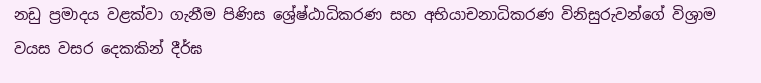නඩු ප්‍රමාදය වළක්වා ගැනීම පිණිස ශ්‍රේෂ්ඨාධිකරණ සහ අභියාචනාධිකරණ විනිසුරුවන්ගේ විශ්‍රාම වයස වසර දෙකකින් දීර්ඝ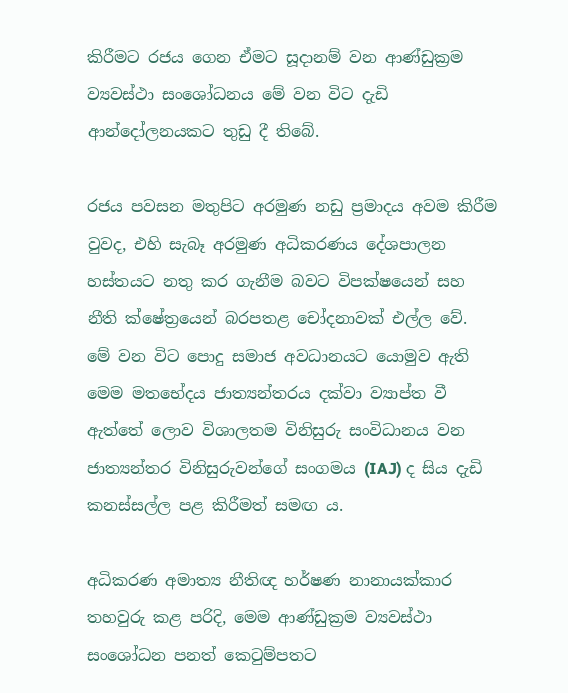කිරීමට රජය ගෙන ඒමට සූදානම් වන ආණ්ඩුක්‍රම ව්‍යවස්ථා සංශෝධනය මේ වන විට දැඩි ආන්දෝලනයකට තුඩු දී තිබේ.

රජය පවසන මතුපිට අරමුණ නඩු ප්‍රමාදය අවම කිරීම වුවද, එහි සැබෑ අරමුණ අධිකරණය දේශපාලන හස්තයට නතු කර ගැනීම බවට විපක්ෂයෙන් සහ නීති ක්ෂේත්‍රයෙන් බරපතළ චෝදනාවක් එල්ල වේ. මේ වන විට පොදු සමාජ අවධානයට යොමුව ඇති මෙම මතභේදය ජාත්‍යන්තරය දක්වා ව්‍යාප්ත වී ඇත්තේ ලොව විශාලතම විනිසුරු සංවිධානය වන ජාත්‍යන්තර විනිසුරුවන්ගේ සංගමය (IAJ) ද සිය දැඩි කනස්සල්ල පළ කිරීමත් සමඟ ය.

අධිකරණ අමාත්‍ය නීතිඥ හර්ෂණ නානායක්කාර තහවුරු කළ පරිදි, මෙම ආණ්ඩුක්‍රම ව්‍යවස්ථා සංශෝධන පනත් කෙටුම්පතට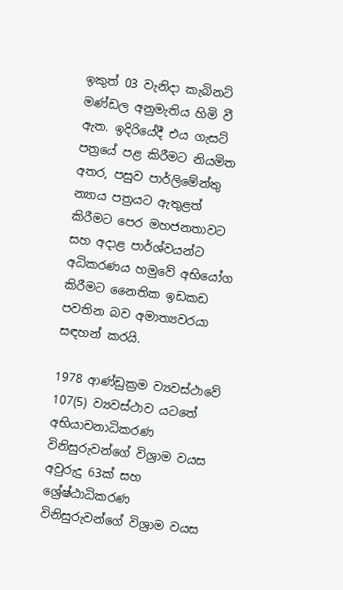ඉකුත් 03 වැනිදා කැබිනට් මණ්ඩල අනුමැතිය හිමි වී ඇත. ඉදිරියේදී එය ගැසට් පත්‍රයේ පළ කිරීමට නියමිත අතර, පසුව පාර්ලිමේන්තු න්‍යාය පත්‍රයට ඇතුළත් කිරීමට පෙර මහජනතාවට සහ අදාළ පාර්ශ්වයන්ට අධිකරණය හමුවේ අභියෝග කිරීමට නෛතික ඉඩකඩ පවතින බව අමාත්‍යවරයා සඳහන් කරයි.

1978 ආණ්ඩුක්‍රම ව්‍යවස්ථාවේ 107(5) ව්‍යවස්ථාව යටතේ අභියාචනාධිකරණ විනිසුරුවන්ගේ විශ්‍රාම වයස අවුරුදු 63ක් සහ ශ්‍රේෂ්ඨාධිකරණ විනිසුරුවන්ගේ විශ්‍රාම වයස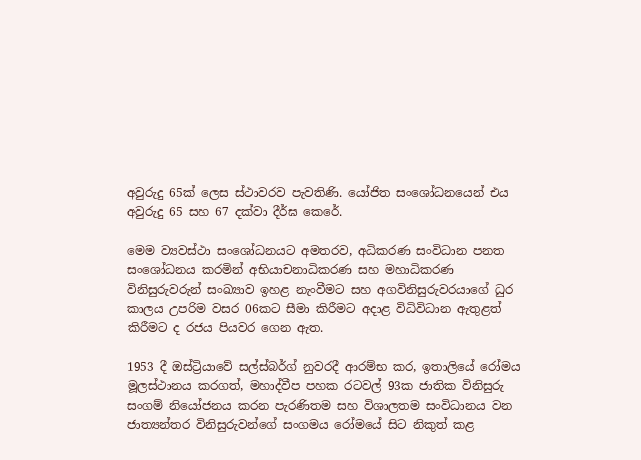අවුරුදු 65ක් ලෙස ස්ථාවරව පැවතිණි. යෝජිත සංශෝධනයෙන් එය අවුරුදු 65 සහ 67 දක්වා දීර්ඝ කෙරේ.

මෙම ව්‍යවස්ථා සංශෝධනයට අමතරව, අධිකරණ සංවිධාන පනත සංශෝධනය කරමින් අභියාචනාධිකරණ සහ මහාධිකරණ විනිසුරුවරුන් සංඛ්‍යාව ඉහළ නැංවීමට සහ අගවිනිසුරුවරයාගේ ධුර කාලය උපරිම වසර 06කට සීමා කිරීමට අදාළ විධිවිධාන ඇතුළත් කිරීමට ද රජය පියවර ගෙන ඇත.

1953 දී ඔස්ට්‍රියාවේ සල්ස්බර්ග් නුවරදී ආරම්භ කර, ඉතාලියේ රෝමය මූලස්ථානය කරගත්, මහාද්වීප පහක රටවල් 93ක ජාතික විනිසුරු සංගම් නියෝජනය කරන පැරණිතම සහ විශාලතම සංවිධානය වන ජාත්‍යන්තර විනිසුරුවන්ගේ සංගමය රෝමයේ සිට නිකුත් කළ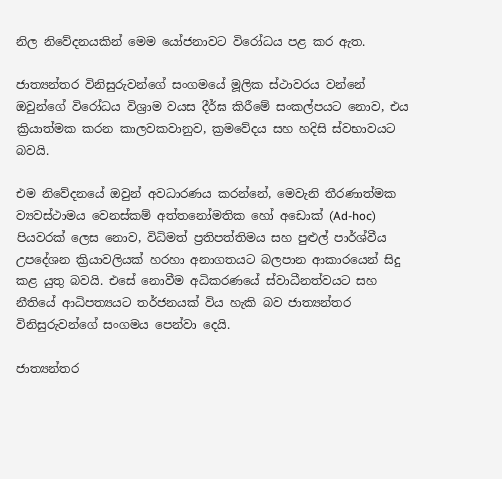නිල නිවේදනයකින් මෙම යෝජනාවට විරෝධය පළ කර ඇත.

ජාත්‍යන්තර විනිසුරුවන්ගේ සංගමයේ මූලික ස්ථාවරය වන්නේ ඔවුන්ගේ විරෝධය විශ්‍රාම වයස දීර්ඝ කිරීමේ සංකල්පයට නොව, එය ක්‍රියාත්මක කරන කාලවකවානුව, ක්‍රමවේදය සහ හදිසි ස්වභාවයට බවයි.

එම නිවේදනයේ ඔවුන් අවධාරණය කරන්නේ, මෙවැනි තීරණාත්මක ව්‍යවස්ථාමය වෙනස්කම් අත්තනෝමතික හෝ අඩොක් (Ad-hoc) පියවරක් ලෙස නොව, විධිමත් ප්‍රතිපත්තිමය සහ පුළුල් පාර්ශ්වීය උපදේශන ක්‍රියාවලියක් හරහා අනාගතයට බලපාන ආකාරයෙන් සිදු කළ යුතු බවයි. එසේ නොවීම අධිකරණයේ ස්වාධීනත්වයට සහ නීතියේ ආධිපත්‍යයට තර්ජනයක් විය හැකි බව ජාත්‍යන්තර විනිසුරුවන්ගේ සංගමය පෙන්වා දෙයි.

ජාත්‍යන්තර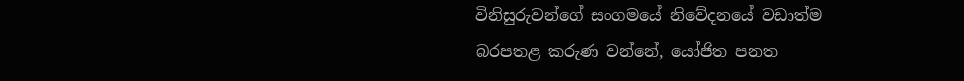විනිසුරුවන්ගේ සංගමයේ නිවේදනයේ වඩාත්ම බරපතළ කරුණ වන්නේ, යෝජිත පනත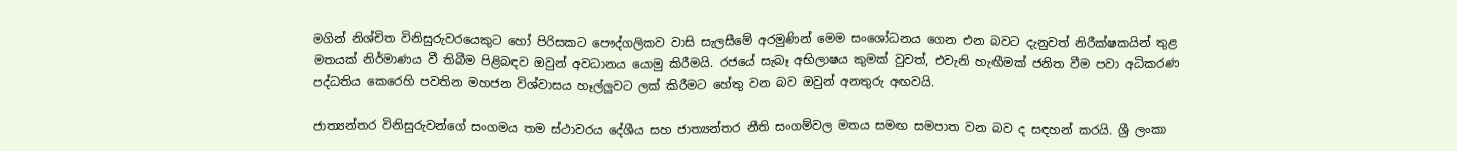මගින් නිශ්චිත විනිසුරුවරයෙකුට හෝ පිරිසකට පෞද්ගලිකව වාසි සැලසීමේ අරමුණින් මෙම සංශෝධනය ගෙන එන බවට දැනුවත් නිරීක්ෂකයින් තුළ මතයක් නිර්මාණය වී තිබීම පිළිබඳව ඔවුන් අවධානය යොමු කිරීමයි. රජයේ සැබෑ අභිලාෂය කුමක් වුවත්, එවැනි හැඟීමක් ජනිත වීම පවා අධිකරණ පද්ධතිය කෙරෙහි පවතින මහජන විශ්වාසය හෑල්ලුවට ලක් කිරීමට හේතු වන බව ඔවුන් අනතුරු අඟවයි.

ජාත්‍යන්තර විනිසුරුවන්ගේ සංගමය තම ස්ථාවරය දේශීය සහ ජාත්‍යන්තර නීති සංගම්වල මතය සමඟ සමපාත වන බව ද සඳහන් කරයි. ශ්‍රී ලංකා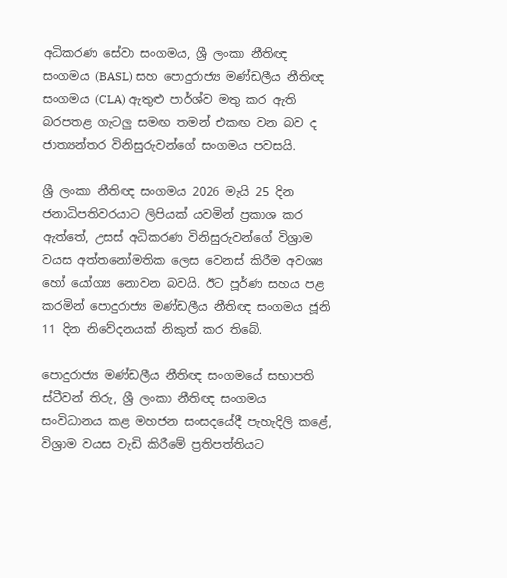අධිකරණ සේවා සංගමය, ශ්‍රී ලංකා නීතිඥ සංගමය (BASL) සහ පොදුරාජ්‍ය මණ්ඩලීය නීතිඥ සංගමය (CLA) ඇතුළු පාර්ශ්ව මතු කර ඇති බරපතළ ගැටලු සමඟ තමන් එකඟ වන බව ද ජාත්‍යන්තර විනිසුරුවන්ගේ සංගමය පවසයි.

ශ්‍රී ලංකා නීතිඥ සංගමය 2026 මැයි 25 දින ජනාධිපතිවරයාට ලිපියක් යවමින් ප්‍රකාශ කර ඇත්තේ, උසස් අධිකරණ විනිසුරුවන්ගේ විශ්‍රාම වයස අත්තනෝමතික ලෙස වෙනස් කිරීම අවශ්‍ය හෝ යෝග්‍ය නොවන බවයි. ඊට පූර්ණ සහය පළ කරමින් පොදුරාජ්‍ය මණ්ඩලීය නීතිඥ සංගමය ජූනි 11 දින නිවේදනයක් නිකුත් කර තිබේ.

පොදුරාජ්‍ය මණ්ඩලීය නීතිඥ සංගමයේ සභාපති ස්ටීවන් තිරු, ශ්‍රී ලංකා නීතිඥ සංගමය සංවිධානය කළ මහජන සංසදයේදී පැහැදිලි කළේ, විශ්‍රාම වයස වැඩි කිරීමේ ප්‍රතිපත්තියට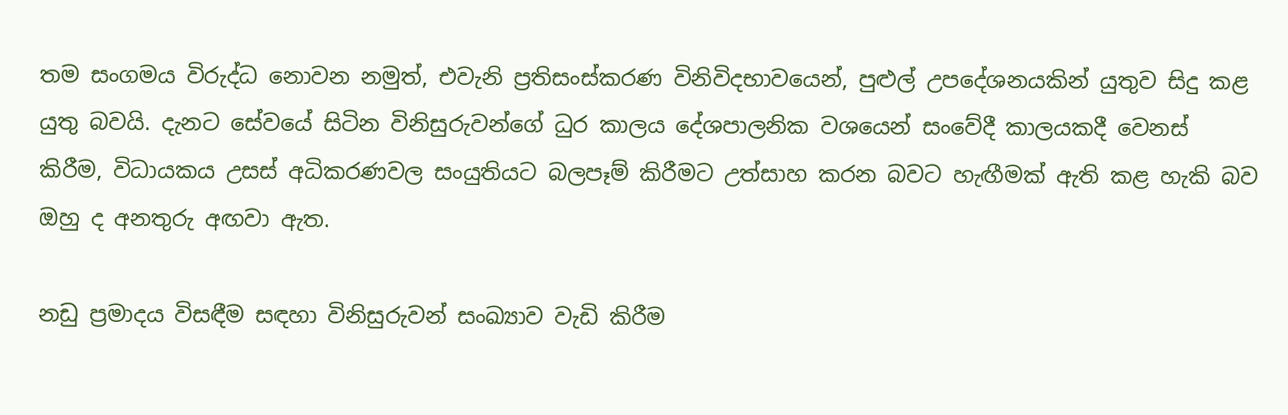තම සංගමය විරුද්ධ නොවන නමුත්, එවැනි ප්‍රතිසංස්කරණ විනිවිදභාවයෙන්, පුළුල් උපදේශනයකින් යුතුව සිදු කළ යුතු බවයි. දැනට සේවයේ සිටින විනිසුරුවන්ගේ ධුර කාලය දේශපාලනික වශයෙන් සංවේදී කාලයකදී වෙනස් කිරීම, විධායකය උසස් අධිකරණවල සංයුතියට බලපෑම් කිරීමට උත්සාහ කරන බවට හැඟීමක් ඇති කළ හැකි බව ඔහු ද අනතුරු අඟවා ඇත.

නඩු ප්‍රමාදය විසඳීම සඳහා විනිසුරුවන් සංඛ්‍යාව වැඩි කිරීම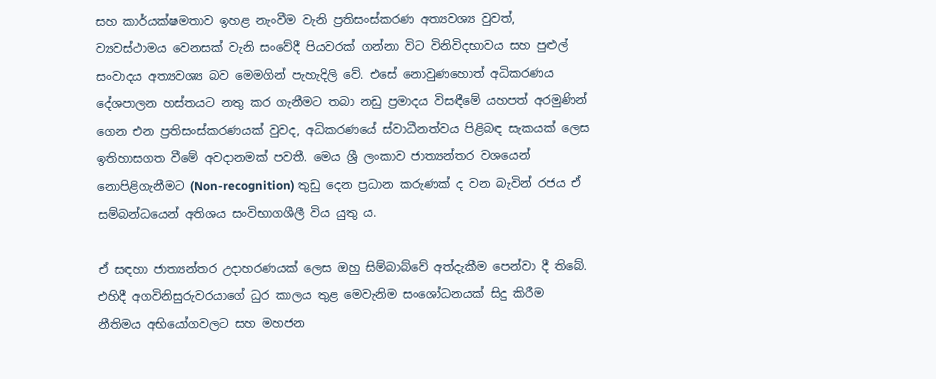සහ කාර්යක්ෂමතාව ඉහළ නැංවීම වැනි ප්‍රතිසංස්කරණ අත්‍යවශ්‍ය වුවත්, ව්‍යවස්ථාමය වෙනසක් වැනි සංවේදී පියවරක් ගන්නා විට විනිවිදභාවය සහ පුළුල් සංවාදය අත්‍යවශ්‍ය බව මෙමගින් පැහැදිලි වේ. එසේ නොවුණහොත් අධිකරණය දේශපාලන හස්තයට නතු කර ගැනීමට තබා නඩු ප්‍රමාදය විසඳීමේ යහපත් අරමුණින් ගෙන එන ප්‍රතිසංස්කරණයක් වුවද, අධිකරණයේ ස්වාධීනත්වය පිළිබඳ සැකයක් ලෙස ඉතිහාසගත වීමේ අවදානමක් පවතී. මෙය ශ්‍රී ලංකාව ජාත්‍යන්තර වශයෙන් නොපිළිගැනීමට (Non-recognition) තුඩු දෙන ප්‍රධාන කරුණක් ද වන බැවින් රජය ඒ සම්බන්ධයෙන් අතිශය සංවිභාගශීලී විය යුතු ය.

ඒ සඳහා ජාත්‍යන්තර උදාහරණයක් ලෙස ඔහු සිම්බාබ්වේ අත්දැකීම පෙන්වා දී තිබේ. එහිදී අගවිනිසුරුවරයාගේ ධුර කාලය තුළ මෙවැනිම සංශෝධනයක් සිදු කිරීම නීතිමය අභියෝගවලට සහ මහජන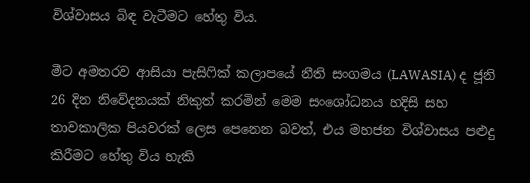විශ්වාසය බිඳ වැටීමට හේතු විය.

මීට අමතරව ආසියා පැසිෆික් කලාපයේ නීති සංගමය (LAWASIA) ද ජූනි 26 දින නිවේදනයක් නිකුත් කරමින් මෙම සංශෝධනය හදිසි සහ තාවකාලික පියවරක් ලෙස පෙනෙන බවත්, එය මහජන විශ්වාසය පළුදු කිරීමට හේතු විය හැකි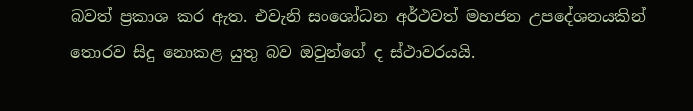බවත් ප්‍රකාශ කර ඇත. එවැනි සංශෝධන අර්ථවත් මහජන උපදේශනයකින් තොරව සිදු නොකළ යුතු බව ඔවුන්ගේ ද ස්ථාවරයයි.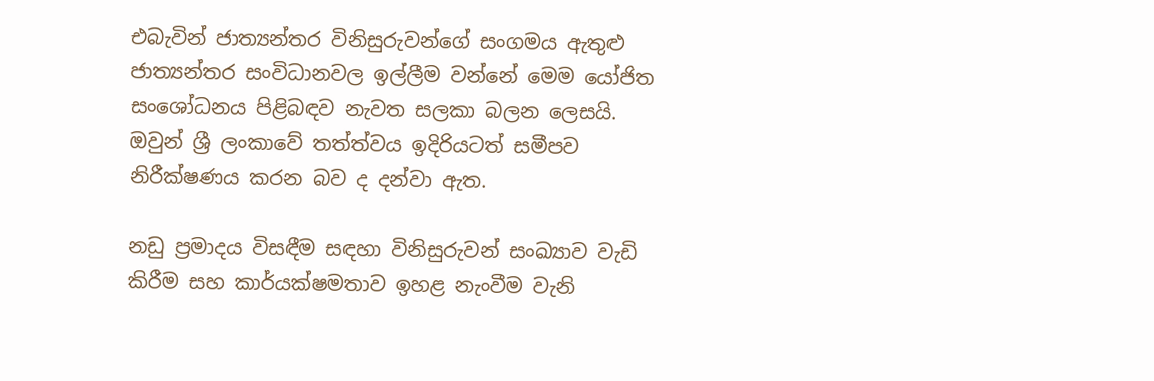එබැවින් ජාත්‍යන්තර විනිසුරුවන්ගේ සංගමය ඇතුළු ජාත්‍යන්තර සංවිධානවල ඉල්ලීම වන්නේ මෙම යෝජිත සංශෝධනය පිළිබඳව නැවත සලකා බලන ලෙසයි. ඔවුන් ශ්‍රී ලංකාවේ තත්ත්වය ඉදිරියටත් සමීපව නිරීක්ෂණය කරන බව ද දන්වා ඇත.

නඩු ප්‍රමාදය විසඳීම සඳහා විනිසුරුවන් සංඛ්‍යාව වැඩි කිරීම සහ කාර්යක්ෂමතාව ඉහළ නැංවීම වැනි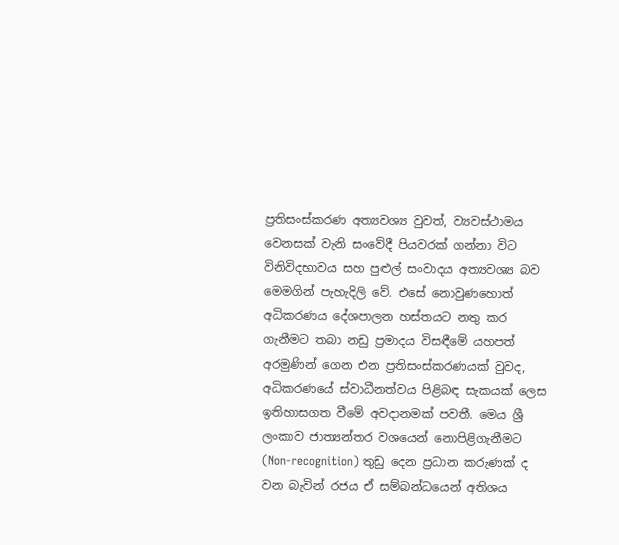ප්‍රතිසංස්කරණ අත්‍යවශ්‍ය වුවත්, ව්‍යවස්ථාමය වෙනසක් වැනි සංවේදී පියවරක් ගන්නා විට විනිවිදභාවය සහ පුළුල් සංවාදය අත්‍යවශ්‍ය බව මෙමගින් පැහැදිලි වේ. එසේ නොවුණහොත් අධිකරණය දේශපාලන හස්තයට නතු කර ගැනීමට තබා නඩු ප්‍රමාදය විසඳීමේ යහපත් අරමුණින් ගෙන එන ප්‍රතිසංස්කරණයක් වුවද, අධිකරණයේ ස්වාධීනත්වය පිළිබඳ සැකයක් ලෙස ඉතිහාසගත වීමේ අවදානමක් පවතී. මෙය ශ්‍රී ලංකාව ජාත්‍යන්තර වශයෙන් නොපිළිගැනීමට (Non-recognition) තුඩු දෙන ප්‍රධාන කරුණක් ද වන බැවින් රජය ඒ සම්බන්ධයෙන් අතිශය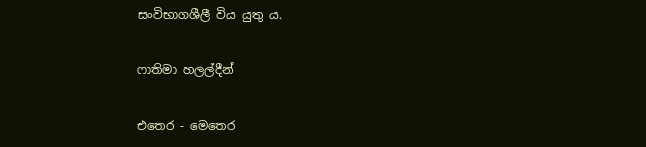සංවිභාගශීලී විය යුතු ය.

ෆාතිමා හලල්දීන්

එතෙර - මෙතෙර